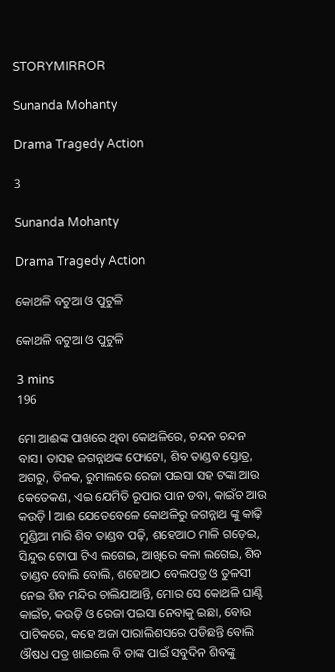STORYMIRROR

Sunanda Mohanty

Drama Tragedy Action

3

Sunanda Mohanty

Drama Tragedy Action

କୋଥଳି ବଟୁଆ ଓ ପୁଟୁଳି

କୋଥଳି ବଟୁଆ ଓ ପୁଟୁଳି

3 mins
196

ମୋ ଆଈଙ୍କ ପାଖରେ ଥିବା କୋଥଳିରେ, ଚନ୍ଦନ ଚନ୍ଦନ ବାସ। ତାସହ ଜଗନ୍ନାଥଙ୍କ ଫୋଟୋ, ଶିବ ତାଣ୍ଡବ ସ୍ତୋତ୍ର, ଅଗରୁ, ତିଳକ, ରୁମାଲରେ ରେଜା ପଇସା ସହ ଟଙ୍କା ଆଉ କେତେକଣ, ଏଇ ଯେମିତି ରୂପାର ପାନ ଡବା, କାଇଁଚ ଆଉ କଉଡ଼ି l ଆଈ ଯେତେବେଳେ କୋଥଳିରୁ ଜଗନ୍ନାଥ ଙ୍କୁ କାଢ଼ି ମୁଣ୍ଡିଆ ମାରି ଶିବ ତାଣ୍ଡବ ପଢ଼ି, ଶହେଆଠ ମାଳି ଗଡ଼େଇ, ସିନ୍ଦୁର ଟୋପା ଟିଏ ଲଗେଇ, ଆଖିରେ କଳା ଲଗେଇ, ଶିବ ତାଣ୍ଡବ ବୋଲି ବୋଲି, ଶହେଆଠ ବେଲପତ୍ର ଓ ତୁଳସୀ ନେଇ ଶିବ ମନ୍ଦିର ଚାଲିଯାଆନ୍ତି, ମୋର ସେ କୋଥଳି ଘାଣ୍ଟି କାଇଁଚ, କଉଡ଼ି ଓ ରେଜା ପଇସା ନେବାକୁ ଇଛା, ବୋଉ ପାଟିକରେ, କହେ ଅଜା ପାରାଲିଶସରେ ପଡିଛନ୍ତି ବୋଲି ଔଷଧ ପତ୍ର ଖାଇଲେ ବି ତାଙ୍କ ପାଇଁ ସବୁଦିନ ଶିବଙ୍କୁ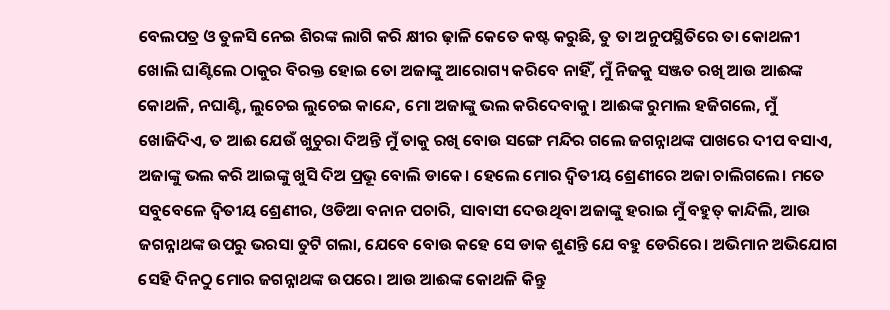ବେଲପତ୍ର ଓ ତୁଳସି ନେଇ ଶିରଙ୍କ ଲାଗି କରି କ୍ଷୀର ଢ଼ାଳି କେତେ କଷ୍ଟ କରୁଛି, ତୁ ତା ଅନୁପସ୍ଥିତିରେ ତା କୋଥଳୀ ଖୋଲି ଘାଣ୍ଟିଲେ ଠାକୁର ବିରକ୍ତ ହୋଇ ତୋ ଅଜାଙ୍କୁ ଆରୋଗ୍ୟ କରିବେ ନାହିଁ, ମୁଁ ନିଜକୁ ସଞ୍ଜତ ରଖି ଆଉ ଆଈଙ୍କ କୋଥଳି, ନଘାଣ୍ଟି, ଲୁଚେଇ ଲୁଚେଇ କାନ୍ଦେ, ମୋ ଅଜାଙ୍କୁ ଭଲ କରିଦେବାକୁ। ଆଈଙ୍କ ରୁମାଲ ହଜିଗଲେ, ମୁଁ ଖୋଜିଦିଏ, ତ ଆଈ ଯେଉଁ ଖୁଚୁରା ଦିଅନ୍ତି ମୁଁ ତାକୁ ରଖି ବୋଉ ସଙ୍ଗେ ମନ୍ଦିର ଗଲେ ଜଗନ୍ନାଥଙ୍କ ପାଖରେ ଦୀପ ବସାଏ, ଅଜାଙ୍କୁ ଭଲ କରି ଆଇଙ୍କୁ ଖୁସି ଦିଅ ପ୍ରଭୂ ବୋଲି ଡାକେ। ହେଲେ ମୋର ଦ୍ୱିତୀୟ ଶ୍ରେଣୀରେ ଅଜା ଚାଲିଗଲେ। ମତେ ସବୁବେଳେ ଦ୍ୱିତୀୟ ଶ୍ରେଣୀର, ଓଡିଆ ବନାନ ପଚାରି, ସାବାସୀ ଦେଉଥିବା ଅଜାଙ୍କୁ ହରାଇ ମୁଁ ବହୁତ୍ କାନ୍ଦିଲି, ଆଉ ଜଗନ୍ନାଥଙ୍କ ଉପରୁ ଭରସା ତୁଟି ଗଲା, ଯେବେ ବୋଉ କହେ ସେ ଡାକ ଶୁଣନ୍ତି ଯେ ବହୁ ଡେରିରେ। ଅଭିମାନ ଅଭିଯୋଗ ସେହି ଦିନଠୁ ମୋର ଜଗନ୍ନାଥଙ୍କ ଉପରେ। ଆଉ ଆଈଙ୍କ କୋଥଳି କିନ୍ତୁ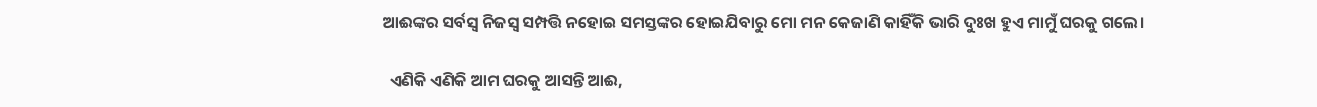ଆଈଙ୍କର ସର୍ବସ୍ବ ନିଜସ୍ଵ ସମ୍ପତ୍ତି ନହୋଇ ସମସ୍ତଙ୍କର ହୋଇଯିବାରୁ ମୋ ମନ କେଜାଣି କାହିଁକି ଭାରି ଦୁଃଖ ହୁଏ ମାମୁଁ ଘରକୁ ଗଲେ।

  ଏଣିକି ଏଣିକି ଆମ ଘରକୁ ଆସନ୍ତି ଆଈ,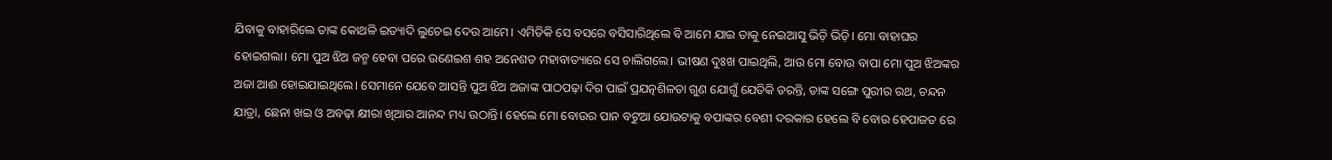ଯିବାକୁ ବାହାରିଲେ ତାଙ୍କ କୋଥଳି ଇତ୍ୟାଦି ଲୁଚେଇ ଦେଉ ଆମେ। ଏମିତିକି ସେ ବସରେ ବସିସାରିଥିଲେ ବି ଆମେ ଯାଇ ତାକୁ ନେଇଆସୁ ଭିଡ଼ି ଭିଡ଼ି। ମୋ ବାହାଘର ହୋଇଗଲା। ମୋ ପୁଅ ଝିଅ ଜନ୍ମ ହେବା ପରେ ଉଣେଇଶ ଶହ ଅନେଶତ ମହାବାତ୍ୟାରେ ସେ ଚାଲିଗଲେ। ଭୀଷଣ ଦୁଃଖ ପାଇଥିଲି, ଆଉ ମୋ ବୋଉ ବାପା ମୋ ପୁଅ ଝିଅଙ୍କର ଅଜା ଆଈ ହୋଇଯାଇଥିଲେ। ସେମାନେ ଯେବେ ଆସନ୍ତି ପୁଅ ଝିଅ ଅଜାଙ୍କ ପାଠପଢ଼ା ଦିଗ ପାଇଁ ପ୍ରଯତ୍ନଶିଳତା ଗୁଣ ଯୋଗୁଁ ଯେତିକି ଡରନ୍ତି, ତାଙ୍କ ସଙ୍ଗେ ପୁରୀର ରଥ, ଚନ୍ଦନ ଯାତ୍ରା, ଛେନା ଖଇ ଓ ଅବଢ଼ା କ୍ଷୀରା ଖିଆର ଆନନ୍ଦ ମଧ୍ୟ ଉଠାନ୍ତି। ହେଲେ ମୋ ବୋଉର ପାନ ବଟୁଆ ଯୋଉଟାକୁ ବପାଙ୍କର ବେଶୀ ଦରକାର ହେଲେ ବି ବୋଉ ହେପାଜତ ରେ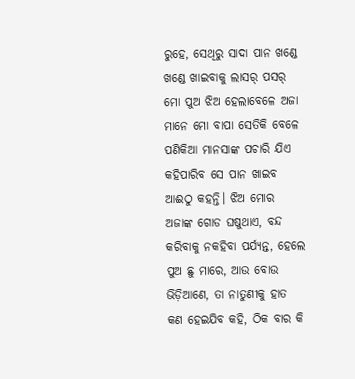ରୁହେ, ସେଥିରୁ ସାଦା ପାନ ଖଣ୍ଡେ ଖଣ୍ଡେ ଖାଇବାକୁ ଲାସର୍ ପସର୍ ମୋ ପୁଅ ଝିଅ ହେଲାବେଳେ ଅଜା ମାନେ ମୋ ବାପା ସେତିକି ବେଳେ ପଣିକିଆ ମାନସାଙ୍କ ପଚାରି ଯିଏ କହିପାରିବ ସେ ପାନ ଖାଇବ ଆଈଠୁ କହନ୍ତି। ଝିଅ ମୋର ଅଜାଙ୍କ ଗୋଡ ଘଷୁଥାଏ, ବନ୍ଦ କରିବାକୁ ନକହିବା ପର୍ଯ୍ୟନ୍ତ, ହେଲେ ପୁଅ ଛୁ ମାରେ, ଆଉ ବୋଉ ଭିଡ଼ିଆଣେ, ତା ନାତୁଣୀକୁ ହାତ କଣ ହେଇଯିବ କହି, ଠିକ ବାର କି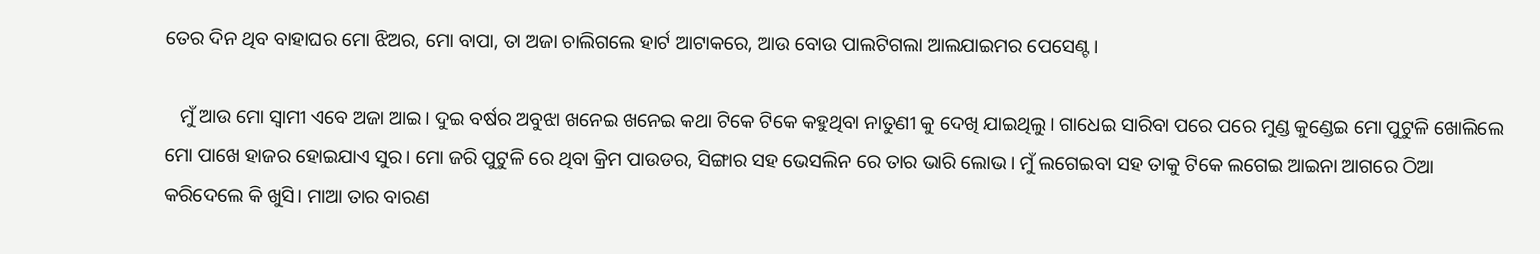ତେର ଦିନ ଥିବ ବାହାଘର ମୋ ଝିଅର, ମୋ ବାପା, ତା ଅଜା ଚାଲିଗଲେ ହାର୍ଟ ଆଟାକରେ, ଆଉ ବୋଉ ପାଲଟିଗଲା ଆଲଯାଇମର ପେସେଣ୍ଟ।

   ମୁଁ ଆଉ ମୋ ସ୍ୱାମୀ ଏବେ ଅଜା ଆଇ। ଦୁଇ ବର୍ଷର ଅବୁଝା ଖନେଇ ଖନେଇ କଥା ଟିକେ ଟିକେ କହୁଥିବା ନାତୁଣୀ କୁ ଦେଖି ଯାଇଥିଲୁ। ଗାଧେଇ ସାରିବା ପରେ ପରେ ମୁଣ୍ଡ କୁଣ୍ଡେଇ ମୋ ପୁଟୁଳି ଖୋଲିଲେ ମୋ ପାଖେ ହାଜର ହୋଇଯାଏ ସୁର। ମୋ ଜରି ପୁଟୁଳି ରେ ଥିବା କ୍ରିମ ପାଉଡର, ସିଙ୍ଗାର ସହ ଭେସଲିନ ରେ ତାର ଭାରି ଲୋଭ। ମୁଁ ଲଗେଇବା ସହ ତାକୁ ଟିକେ ଲଗେଇ ଆଇନା ଆଗରେ ଠିଆ କରିଦେଲେ କି ଖୁସି। ମାଆ ତାର ବାରଣ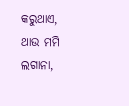କରୁଥାଏ, ଥାଉ ମମି ଲଗାନା,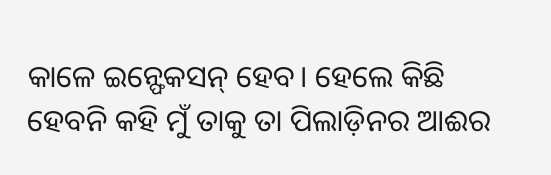କାଳେ ଇନ୍ଫେକସନ୍ ହେବ। ହେଲେ କିଛି ହେବନି କହି ମୁଁ ତାକୁ ତା ପିଲାଡ଼ିନର ଆଈର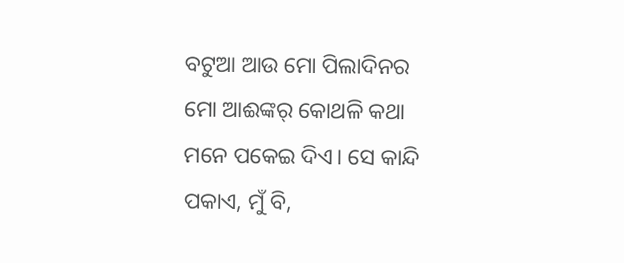ବଟୁଆ ଆଉ ମୋ ପିଲାଦିନର ମୋ ଆଈଙ୍କର୍ କୋଥଳି କଥା ମନେ ପକେଇ ଦିଏ। ସେ କାନ୍ଦି ପକାଏ, ମୁଁ ବି,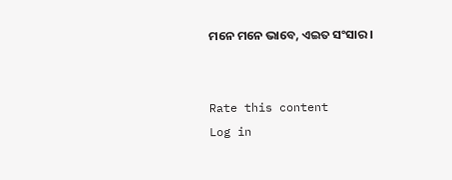ମନେ ମନେ ଭାବେ, ଏଇତ ସଂସାର।


Rate this content
Log in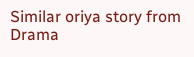Similar oriya story from Drama